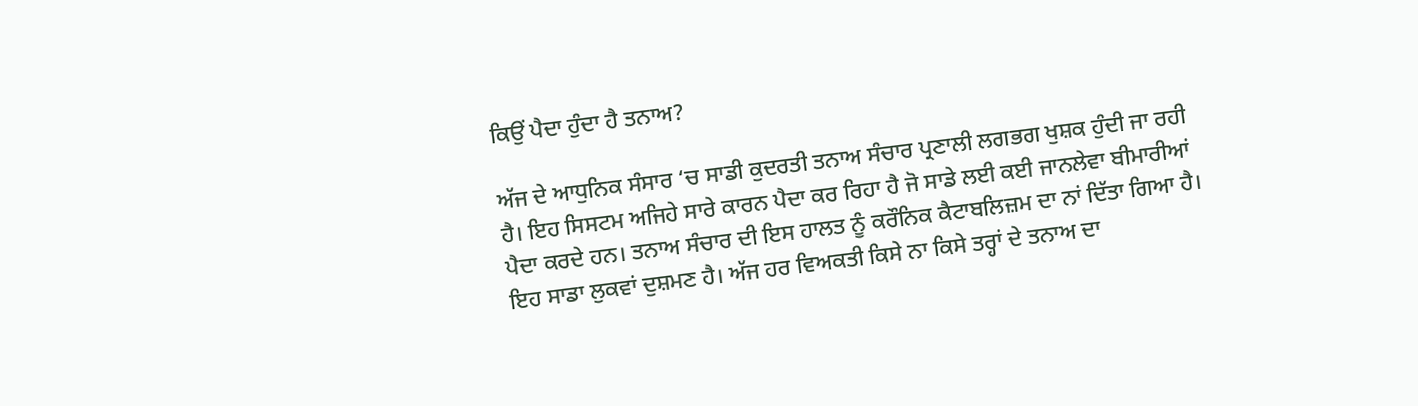ਕਿਉਂ ਪੈਦਾ ਹੁੰਦਾ ਹੈ ਤਨਾਅ?

ਅੱਜ ਦੇ ਆਧੁਨਿਕ ਸੰਸਾਰ ‘ਚ ਸਾਡੀ ਕੁਦਰਤੀ ਤਨਾਅ ਸੰਚਾਰ ਪ੍ਰਣਾਲੀ ਲਗਭਗ ਖੁਸ਼ਕ ਹੁੰਦੀ ਜਾ ਰਹੀ ਹੈ। ਇਹ ਸਿਸਟਮ ਅਜਿਹੇ ਸਾਰੇ ਕਾਰਨ ਪੈਦਾ ਕਰ ਰਿਹਾ ਹੈ ਜੋ ਸਾਡੇ ਲਈ ਕਈ ਜਾਨਲੇਵਾ ਬੀਮਾਰੀਆਂ ਪੈਦਾ ਕਰਦੇ ਹਨ। ਤਨਾਅ ਸੰਚਾਰ ਦੀ ਇਸ ਹਾਲਤ ਨੂੰ ਕਰੌਨਿਕ ਕੈਟਾਬਲਿਜ਼ਮ ਦਾ ਨਾਂ ਦਿੱਤਾ ਗਿਆ ਹੈ। ਇਹ ਸਾਡਾ ਲੁਕਵਾਂ ਦੁਸ਼ਮਣ ਹੈ। ਅੱਜ ਹਰ ਵਿਅਕਤੀ ਕਿਸੇ ਨਾ ਕਿਸੇ ਤਰ੍ਹਾਂ ਦੇ ਤਨਾਅ ਦਾ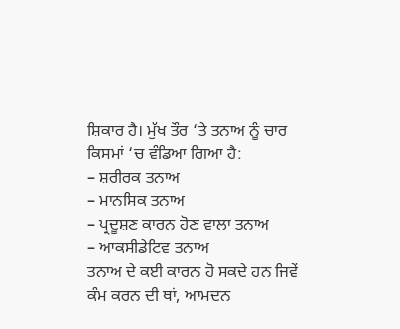ਸ਼ਿਕਾਰ ਹੈ। ਮੁੱਖ ਤੌਰ ‘ਤੇ ਤਨਾਅ ਨੂੰ ਚਾਰ ਕਿਸਮਾਂ ‘ਚ ਵੰਡਿਆ ਗਿਆ ਹੈ:
– ਸ਼ਰੀਰਕ ਤਨਾਅ
– ਮਾਨਸਿਕ ਤਨਾਅ
– ਪ੍ਰਦੂਸ਼ਣ ਕਾਰਨ ਹੋਣ ਵਾਲਾ ਤਨਾਅ
– ਆਕਸੀਡੇਟਿਵ ਤਨਾਅ
ਤਨਾਅ ਦੇ ਕਈ ਕਾਰਨ ਹੋ ਸਕਦੇ ਹਨ ਜਿਵੇਂ ਕੰਮ ਕਰਨ ਦੀ ਥਾਂ, ਆਮਦਨ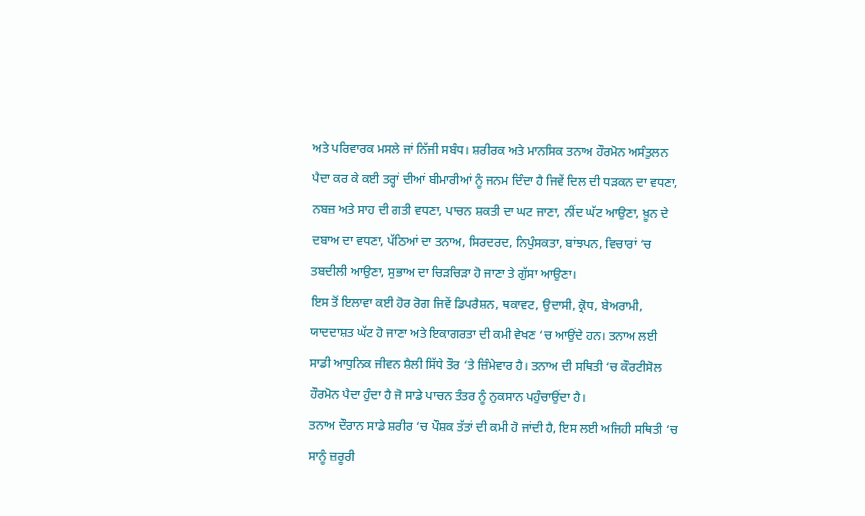ਅਤੇ ਪਰਿਵਾਰਕ ਮਸਲੇ ਜਾਂ ਨਿੱਜੀ ਸਬੰਧ। ਸ਼ਰੀਰਕ ਅਤੇ ਮਾਨਸਿਕ ਤਨਾਅ ਹੌਰਮੋਨ ਅਸੰਤੁਲਨ ਪੈਦਾ ਕਰ ਕੇ ਕਈ ਤਰ੍ਹਾਂ ਦੀਆਂ ਬੀਮਾਰੀਆਂ ਨੂੰ ਜਨਮ ਦਿੰਦਾ ਹੈ ਜਿਵੇਂ ਦਿਲ ਦੀ ਧੜਕਨ ਦਾ ਵਧਣਾ, ਨਬਜ਼ ਅਤੇ ਸਾਹ ਦੀ ਗਤੀ ਵਧਣਾ, ਪਾਚਨ ਸ਼ਕਤੀ ਦਾ ਘਟ ਜਾਣਾ, ਨੀਂਦ ਘੱਟ ਆਉਣਾ, ਖ਼ੂਨ ਦੇ ਦਬਾਅ ਦਾ ਵਧਣਾ, ਪੱਠਿਆਂ ਦਾ ਤਨਾਅ, ਸਿਰਦਰਦ, ਨਿਪੁੰਸਕਤਾ, ਬਾਂਝਪਨ, ਵਿਚਾਰਾਂ ‘ਚ ਤਬਦੀਲੀ ਆਉਣਾ, ਸੁਭਾਅ ਦਾ ਚਿੜਚਿੜਾ ਹੋ ਜਾਣਾ ਤੇ ਗੁੱਸਾ ਆਉਣਾ।
ਇਸ ਤੋਂ ਇਲਾਵਾ ਕਈ ਹੋਰ ਰੋਗ ਜਿਵੇਂ ਡਿਪਰੈਸ਼ਨ, ਥਕਾਵਟ, ਉਦਾਸੀ, ਕ੍ਰੋਧ, ਬੇਅਰਾਮੀ, ਯਾਦਦਾਸ਼ਤ ਘੱਟ ਹੋ ਜਾਣਾ ਅਤੇ ਇਕਾਗਰਤਾ ਦੀ ਕਮੀ ਵੇਖਣ ‘ਚ ਆਉਂਦੇ ਹਨ। ਤਨਾਅ ਲਈ ਸਾਡੀ ਆਧੁਨਿਕ ਜੀਵਨ ਸ਼ੈਲੀ ਸਿੱਧੇ ਤੌਰ ‘ਤੇ ਜ਼ਿੰਮੇਵਾਰ ਹੈ। ਤਨਾਅ ਦੀ ਸਥਿਤੀ ‘ਚ ਕੌਰਟੀਸੋਲ ਹੌਰਮੋਨ ਪੈਦਾ ਹੁੰਦਾ ਹੈ ਜੋ ਸਾਡੇ ਪਾਚਨ ਤੰਤਰ ਨੂੰ ਨੁਕਸਾਨ ਪਹੁੰਚਾਉਂਦਾ ਹੈ।
ਤਨਾਅ ਦੌਰਾਨ ਸਾਡੇ ਸ਼ਰੀਰ ‘ਚ ਪੌਸ਼ਕ ਤੱਤਾਂ ਦੀ ਕਮੀ ਹੋ ਜਾਂਦੀ ਹੈ, ਇਸ ਲਈ ਅਜਿਹੀ ਸਥਿਤੀ ‘ਚ ਸਾਨੂੰ ਜ਼ਰੂਰੀ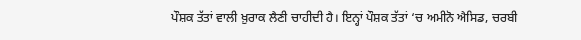ਪੌਸ਼ਕ ਤੱਤਾਂ ਵਾਲੀ ਖ਼ੁਰਾਕ ਲੈਣੀ ਚਾਹੀਦੀ ਹੈ। ਇਨ੍ਹਾਂ ਪੌਸ਼ਕ ਤੱਤਾਂ ‘ਚ ਅਮੀਨੋ ਐਸਿਡ, ਚਰਬੀ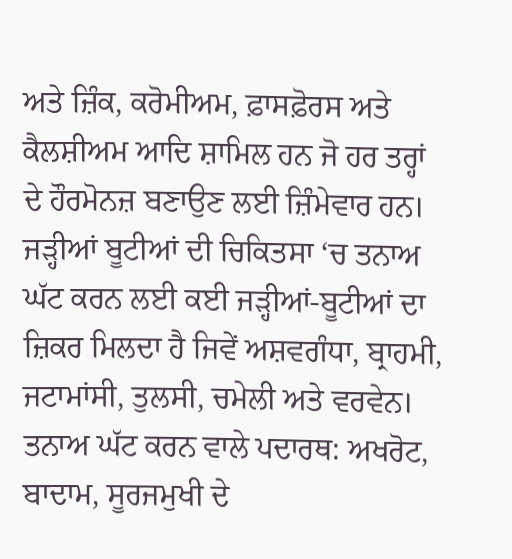ਅਤੇ ਜ਼ਿੰਕ, ਕਰੋਮੀਅਮ, ਫ਼ਾਸਫ਼ੋਰਸ ਅਤੇ ਕੈਲਸ਼ੀਅਮ ਆਦਿ ਸ਼ਾਮਿਲ ਹਨ ਜੋ ਹਰ ਤਰ੍ਹਾਂ ਦੇ ਹੌਰਮੋਨਜ਼ ਬਣਾਉਣ ਲਈ ਜ਼ਿੰਮੇਵਾਰ ਹਨ।
ਜੜ੍ਹੀਆਂ ਬੂਟੀਆਂ ਦੀ ਚਿਕਿਤਸਾ ‘ਚ ਤਨਾਅ ਘੱਟ ਕਰਨ ਲਈ ਕਈ ਜੜ੍ਹੀਆਂ-ਬੂਟੀਆਂ ਦਾ ਜ਼ਿਕਰ ਮਿਲਦਾ ਹੈ ਜਿਵੇਂ ਅਸ਼ਵਗੰਧਾ, ਬ੍ਰਾਹਮੀ, ਜਟਾਮਾਂਸੀ, ਤੁਲਸੀ, ਚਮੇਲੀ ਅਤੇ ਵਰਵੇਨ।
ਤਨਾਅ ਘੱਟ ਕਰਨ ਵਾਲੇ ਪਦਾਰਥ: ਅਖਰੋਟ, ਬਾਦਾਮ, ਸੂਰਜਮੁਖੀ ਦੇ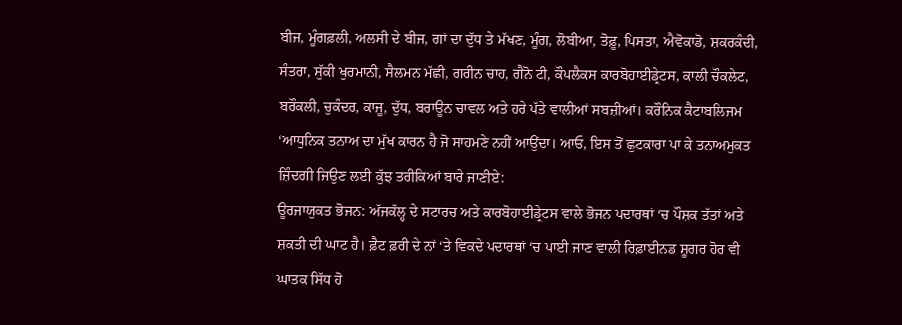ਬੀਜ, ਮੂੰਗਫ਼ਲੀ, ਅਲਸੀ ਦੇ ਬੀਜ, ਗਾਂ ਦਾ ਦੁੱਧ ਤੇ ਮੱਖਣ, ਮੂੰਗ, ਲੋਬੀਆ, ਤੋਫ਼ੂ, ਪਿਸਤਾ, ਐਵੋਕਾਡੋ, ਸ਼ਕਰਕੰਦੀ, ਸੰਤਰਾ, ਸੁੱਕੀ ਖੁਰਮਾਨੀ, ਸੈਲਮਨ ਮੱਛੀ, ਗਰੀਨ ਚਾਹ, ਗੈਨੋ ਟੀ, ਕੌਪਲੈਕਸ ਕਾਰਬੋਹਾਈਡ੍ਰੇਟਸ, ਕਾਲੀ ਚੌਕਲੇਟ, ਬਰੌਕਲੀ, ਚੁਕੰਦਰ, ਕਾਜੂ, ਦੁੱਧ, ਬਰਾਊਨ ਚਾਵਲ ਅਤੇ ਹਰੇ ਪੱਤੇ ਵਾਲੀਆਂ ਸਬਜ਼ੀਆਂ। ਕਰੌਨਿਕ ਕੈਟਾਬਲਿਜਮ ‘ਆਧੁਨਿਕ ਤਨਾਅ ਦਾ ਮੁੱਖ ਕਾਰਨ ਹੈ ਜੋ ਸਾਹਮਣੇ ਨਹੀਂ ਆਉਂਦਾ। ਆਓ, ਇਸ ਤੋਂ ਛੁਟਕਾਰਾ ਪਾ ਕੇ ਤਨਾਅਮੁਕਤ ਜ਼ਿੰਦਗੀ ਜਿਉਣ ਲਈ ਕੁੱਝ ਤਰੀਕਿਆਂ ਬਾਰੇ ਜਾਣੀਏ:
ਊਰਜਾਯੁਕਤ ਭੋਜਨ: ਅੱਜਕੱਲ੍ਹ ਦੇ ਸਟਾਰਚ ਅਤੇ ਕਾਰਬੋਹਾਈਡ੍ਰੇਟਸ ਵਾਲੇ ਭੋਜਨ ਪਦਾਰਥਾਂ ‘ਚ ਪੌਸ਼ਕ ਤੱਤਾਂ ਅਤੇ ਸ਼ਕਤੀ ਦੀ ਘਾਟ ਹੈ। ਫ਼ੈਟ ਫ਼ਰੀ ਦੇ ਨਾਂ ‘ਤੇ ਵਿਕਦੇ ਪਦਾਰਥਾਂ ‘ਚ ਪਾਈ ਜਾਣ ਵਾਲੀ ਰਿਫ਼ਾਈਨਡ ਸ਼ੂਗਰ ਹੋਰ ਵੀ ਘਾਤਕ ਸਿੱਧ ਹੋ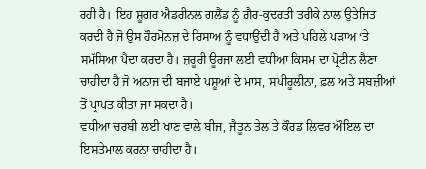ਰਹੀ ਹੈ। ਇਹ ਸ਼ੂਗਰ ਐਡਰੀਨਲ ਗਲੈਂਡ ਨੂੰ ਗ਼ੈਰ-ਕੁਦਰਤੀ ਤਰੀਕੇ ਨਾਲ ਉਤੇਜਿਤ ਕਰਦੀ ਹੈ ਜੋ ਉਸ ਹੌਰਮੋਨਜ਼ ਦੇ ਰਿਸਾਅ ਨੂੰ ਵਧਾਉਂਦੀ ਹੈ ਅਤੇ ਪਹਿਲੇ ਪੜਾਅ ‘ਤੇ ਸਮੱਸਿਆ ਪੈਦਾ ਕਰਦਾ ਹੈ। ਜ਼ਰੂਰੀ ਊਰਜਾ ਲਈ ਵਧੀਆ ਕਿਸਮ ਦਾ ਪ੍ਰੋਟੀਨ ਲੈਣਾ ਚਾਹੀਦਾ ਹੈ ਜੋ ਅਨਾਜ ਦੀ ਬਜਾਏ ਪਸ਼ੂਆਂ ਦੇ ਮਾਸ, ਸਪੀਰੂਲੀਨਾ, ਫ਼ਲ ਅਤੇ ਸਬਜ਼ੀਆਂ ਤੋਂ ਪ੍ਰਾਪਤ ਕੀਤਾ ਜਾ ਸਕਦਾ ਹੈ।
ਵਧੀਆ ਚਰਬੀ ਲਈ ਖਾਣ ਵਾਲੇ ਬੀਜ, ਜੈਤੂਨ ਤੇਲ ਤੇ ਕੌਰਡ ਲਿਵਰ ਔਇਲ ਦਾ ਇਸਤੇਮਾਲ ਕਰਨਾ ਚਾਹੀਦਾ ਹੈ।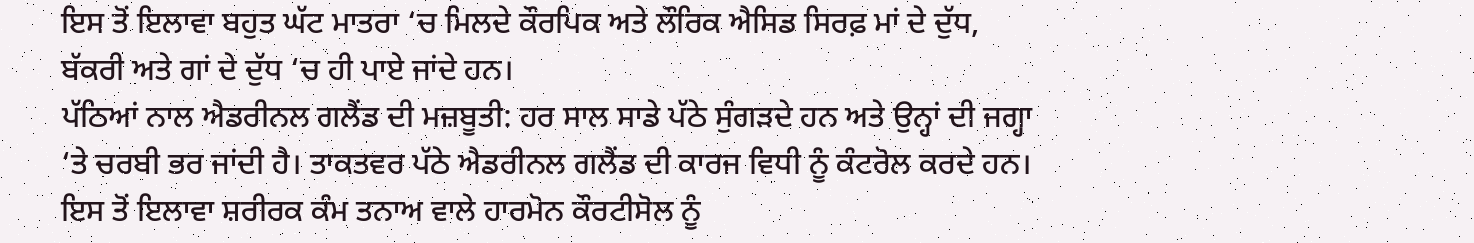ਇਸ ਤੋਂ ਇਲਾਵਾ ਬਹੁਤ ਘੱਟ ਮਾਤਰਾ ‘ਚ ਮਿਲਦੇ ਕੌਰਪਿਕ ਅਤੇ ਲੌਰਿਕ ਐਸਿਡ ਸਿਰਫ਼ ਮਾਂ ਦੇ ਦੁੱਧ, ਬੱਕਰੀ ਅਤੇ ਗਾਂ ਦੇ ਦੁੱਧ ‘ਚ ਹੀ ਪਾਏ ਜਾਂਦੇ ਹਨ।
ਪੱਠਿਆਂ ਨਾਲ ਐਡਰੀਨਲ ਗਲੈਂਡ ਦੀ ਮਜ਼ਬੂਤੀ: ਹਰ ਸਾਲ ਸਾਡੇ ਪੱਠੇ ਸੁੰਗੜਦੇ ਹਨ ਅਤੇ ਉਨ੍ਹਾਂ ਦੀ ਜਗ੍ਹਾ ‘ਤੇ ਚਰਬੀ ਭਰ ਜਾਂਦੀ ਹੈ। ਤਾਕਤਵਰ ਪੱਠੇ ਐਡਰੀਨਲ ਗਲੈਂਡ ਦੀ ਕਾਰਜ ਵਿਧੀ ਨੂੰ ਕੰਟਰੋਲ ਕਰਦੇ ਹਨ। ਇਸ ਤੋਂ ਇਲਾਵਾ ਸ਼ਰੀਰਕ ਕੰਮ ਤਨਾਅ ਵਾਲੇ ਹਾਰਮੋਨ ਕੌਰਟੀਸੋਲ ਨੂੰ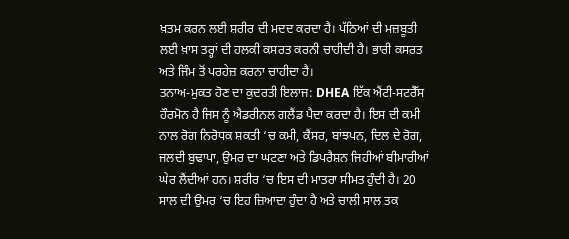ਖ਼ਤਮ ਕਰਨ ਲਈ ਸ਼ਰੀਰ ਦੀ ਮਦਦ ਕਰਦਾ ਹੈ। ਪੱਠਿਆਂ ਦੀ ਮਜ਼ਬੂਤੀ ਲਈ ਖ਼ਾਸ ਤਰ੍ਹਾਂ ਦੀ ਹਲਕੀ ਕਸਰਤ ਕਰਨੀ ਚਾਹੀਦੀ ਹੈ। ਭਾਰੀ ਕਸਰਤ ਅਤੇ ਜਿੰਮ ਤੋਂ ਪਰਹੇਜ਼ ਕਰਨਾ ਚਾਹੀਦਾ ਹੈ।
ਤਨਾਅ-ਮੁਕਤ ਹੋਣ ਦਾ ਕੁਦਰਤੀ ਇਲਾਜ: DHEA ਇੱਕ ਐਂਟੀ-ਸਟਰੈੱਸ ਹੌਰਮੋਨ ਹੈ ਜਿਸ ਨੂੰ ਐਡਰੀਨਲ ਗਲੈਂਡ ਪੈਦਾ ਕਰਦਾ ਹੈ। ਇਸ ਦੀ ਕਮੀ ਨਾਲ ਰੋਗ ਨਿਰੋਧਕ ਸ਼ਕਤੀ ‘ਚ ਕਮੀ, ਕੈਂਸਰ, ਬਾਂਝਪਨ, ਦਿਲ ਦੇ ਰੋਗ, ਜਲਦੀ ਬੁਢਾਪਾ, ਉਮਰ ਦਾ ਘਟਣਾ ਅਤੇ ਡਿਪਰੈਸ਼ਨ ਜਿਹੀਆਂ ਬੀਮਾਰੀਆਂ ਘੇਰ ਲੈਂਦੀਆਂ ਹਨ। ਸ਼ਰੀਰ ‘ਚ ਇਸ ਦੀ ਮਾਤਰਾ ਸੀਮਤ ਹੁੰਦੀ ਹੈ। 20 ਸਾਲ ਦੀ ਉਮਰ ‘ਚ ਇਹ ਜ਼ਿਆਦਾ ਹੁੰਦਾ ਹੈ ਅਤੇ ਚਾਲੀ ਸਾਲ ਤਕ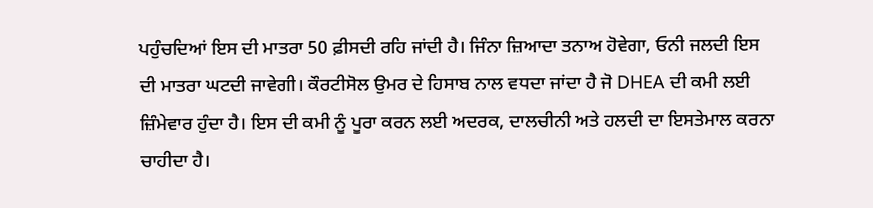ਪਹੁੰਚਦਿਆਂ ਇਸ ਦੀ ਮਾਤਰਾ 50 ਫ਼ੀਸਦੀ ਰਹਿ ਜਾਂਦੀ ਹੈ। ਜਿੰਨਾ ਜ਼ਿਆਦਾ ਤਨਾਅ ਹੋਵੇਗਾ, ਓਨੀ ਜਲਦੀ ਇਸ ਦੀ ਮਾਤਰਾ ਘਟਦੀ ਜਾਵੇਗੀ। ਕੌਰਟੀਸੋਲ ਉਮਰ ਦੇ ਹਿਸਾਬ ਨਾਲ ਵਧਦਾ ਜਾਂਦਾ ਹੈ ਜੋ DHEA ਦੀ ਕਮੀ ਲਈ ਜ਼ਿੰਮੇਵਾਰ ਹੁੰਦਾ ਹੈ। ਇਸ ਦੀ ਕਮੀ ਨੂੰ ਪੂਰਾ ਕਰਨ ਲਈ ਅਦਰਕ, ਦਾਲਚੀਨੀ ਅਤੇ ਹਲਦੀ ਦਾ ਇਸਤੇਮਾਲ ਕਰਨਾ ਚਾਹੀਦਾ ਹੈ।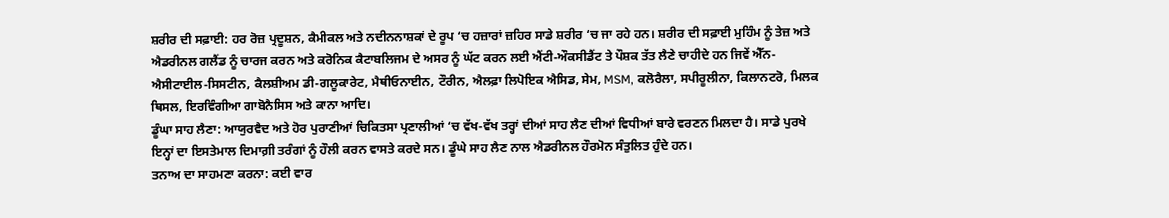ਸ਼ਰੀਰ ਦੀ ਸਫ਼ਾਈ: ਹਰ ਰੋਜ਼ ਪ੍ਰਦੂਸ਼ਨ, ਕੈਮੀਕਲ ਅਤੇ ਨਦੀਨਨਾਸ਼ਕਾਂ ਦੇ ਰੂਪ ‘ਚ ਹਜ਼ਾਰਾਂ ਜ਼ਹਿਰ ਸਾਡੇ ਸ਼ਰੀਰ ‘ਚ ਜਾ ਰਹੇ ਹਨ। ਸ਼ਰੀਰ ਦੀ ਸਫ਼ਾਈ ਮੁਹਿੰਮ ਨੂੰ ਤੇਜ਼ ਅਤੇ ਐਡਰੀਨਲ ਗਲੈਂਡ ਨੂੰ ਚਾਰਜ ਕਰਨ ਅਤੇ ਕਰੋਨਿਕ ਕੈਟਾਬਲਿਜਮ ਦੇ ਅਸਰ ਨੂੰ ਘੱਟ ਕਰਨ ਲਈ ਐਂਟੀ-ਔਕਸੀਡੈਂਟ ਤੇ ਪੌਸ਼ਕ ਤੱਤ ਲੈਣੇ ਚਾਹੀਦੇ ਹਨ ਜਿਵੇਂ ਐੱਨ-ਐਸੀਟਾਈਲ-ਸਿਸਟੀਨ, ਕੈਲਸ਼ੀਅਮ ਡੀ-ਗਲੂਕਾਰੇਟ, ਮੈਥੀਓਨਾਈਨ, ਟੌਰੀਨ, ਐਲਫ਼ਾ ਲਿਪੋਇਕ ਐਸਿਡ, ਸੇਮ, MSM, ਕਲੋਰੈਲਾ, ਸਪੀਰੂਲੀਨਾ, ਕਿਲਾਨਟਰੋ, ਮਿਲਕ ਥਿਸਲ, ਇਰਵਿੰਗੀਆ ਗਾਬੋਨੈਸਿਸ ਅਤੇ ਕਾਨਾ ਆਦਿ।
ਡੂੰਘਾ ਸਾਹ ਲੈਣਾ: ਆਯੁਰਵੈਦ ਅਤੇ ਹੋਰ ਪੁਰਾਣੀਆਂ ਚਿਕਿਤਸਾ ਪ੍ਰਣਾਲੀਆਂ ‘ਚ ਵੱਖ-ਵੱਖ ਤਰ੍ਹਾਂ ਦੀਆਂ ਸਾਹ ਲੈਣ ਦੀਆਂ ਵਿਧੀਆਂ ਬਾਰੇ ਵਰਣਨ ਮਿਲਦਾ ਹੈ। ਸਾਡੇ ਪੁਰਖੇ ਇਨ੍ਹਾਂ ਦਾ ਇਸਤੇਮਾਲ ਦਿਮਾਗ਼ੀ ਤਰੰਗਾਂ ਨੂੰ ਹੌਲੀ ਕਰਨ ਵਾਸਤੇ ਕਰਦੇ ਸਨ। ਡੂੰਘੇ ਸਾਹ ਲੈਣ ਨਾਲ ਐਡਰੀਨਲ ਹੌਰਮੋਨ ਸੰਤੁਲਿਤ ਹੁੰਦੇ ਹਨ।
ਤਨਾਅ ਦਾ ਸਾਹਮਣਾ ਕਰਨਾ: ਕਈ ਵਾਰ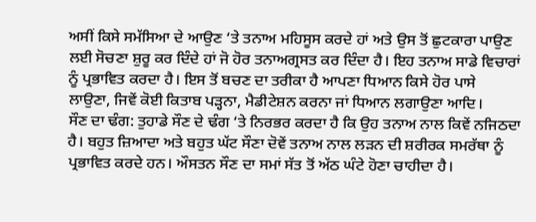ਅਸੀਂ ਕਿਸੇ ਸਮੱਸਿਆ ਦੇ ਆਉਣ ‘ਤੇ ਤਨਾਅ ਮਹਿਸੂਸ ਕਰਦੇ ਹਾਂ ਅਤੇ ਉਸ ਤੋਂ ਛੁਟਕਾਰਾ ਪਾਉਣ ਲਈ ਸੋਚਣਾ ਸ਼ੁਰੂ ਕਰ ਦਿੰਦੇ ਹਾਂ ਜੋ ਹੋਰ ਤਨਾਅਗ੍ਰਸਤ ਕਰ ਦਿੰਦਾ ਹੈ। ਇਹ ਤਨਾਅ ਸਾਡੇ ਵਿਚਾਰਾਂ ਨੂੰ ਪ੍ਰਭਾਵਿਤ ਕਰਦਾ ਹੈ। ਇਸ ਤੋਂ ਬਚਣ ਦਾ ਤਰੀਕਾ ਹੈ ਆਪਣਾ ਧਿਆਨ ਕਿਸੇ ਹੋਰ ਪਾਸੇ ਲਾਉਣਾ, ਜਿਵੇਂ ਕੋਈ ਕਿਤਾਬ ਪੜ੍ਹਨਾ, ਮੈਡੀਟੇਸ਼ਨ ਕਰਨਾ ਜਾਂ ਧਿਆਨ ਲਗਾਉਣਾ ਆਦਿ।
ਸੌਣ ਦਾ ਢੰਗ: ਤੁਹਾਡੇ ਸੌਣ ਦੇ ਢੰਗ ‘ਤੇ ਨਿਰਭਰ ਕਰਦਾ ਹੈ ਕਿ ਉਹ ਤਨਾਅ ਨਾਲ ਕਿਵੇਂ ਨਜਿਠਦਾ ਹੈ। ਬਹੁਤ ਜ਼ਿਆਦਾ ਅਤੇ ਬਹੁਤ ਘੱਟ ਸੌਣਾ ਦੋਵੇਂ ਤਨਾਅ ਨਾਲ ਲੜਨ ਦੀ ਸ਼ਰੀਰਕ ਸਮਰੱਥਾ ਨੂੰ ਪ੍ਰਭਾਵਿਤ ਕਰਦੇ ਹਨ। ਔਸਤਨ ਸੌਣ ਦਾ ਸਮਾਂ ਸੱਤ ਤੋਂ ਅੱਠ ਘੰਟੇ ਹੋਣਾ ਚਾਹੀਦਾ ਹੈ।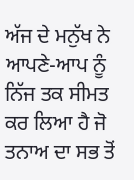ਅੱਜ ਦੇ ਮਨੁੱਖ ਨੇ ਆਪਣੇ-ਆਪ ਨੂੰ ਨਿੱਜ ਤਕ ਸੀਮਤ ਕਰ ਲਿਆ ਹੈ ਜੋ ਤਨਾਅ ਦਾ ਸਭ ਤੋਂ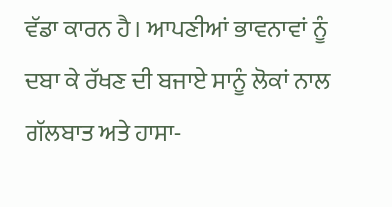ਵੱਡਾ ਕਾਰਨ ਹੈ। ਆਪਣੀਆਂ ਭਾਵਨਾਵਾਂ ਨੂੰ ਦਬਾ ਕੇ ਰੱਖਣ ਦੀ ਬਜਾਏ ਸਾਨੂੰ ਲੋਕਾਂ ਨਾਲ ਗੱਲਬਾਤ ਅਤੇ ਹਾਸਾ-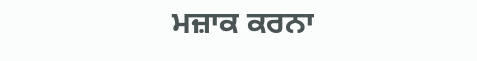ਮਜ਼ਾਕ ਕਰਨਾ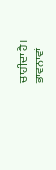ਚਾਹੀਦਾ ਹੈ। ਭਾਵਨਾਵਾਂ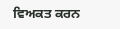ਵਿਅਕਤ ਕਰਨ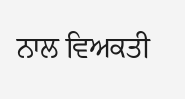ਨਾਲ ਵਿਅਕਤੀ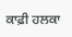ਕਾਫ਼ੀ ਹਲਕਾ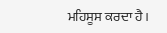ਮਹਿਸੂਸ ਕਰਦਾ ਹੈ।